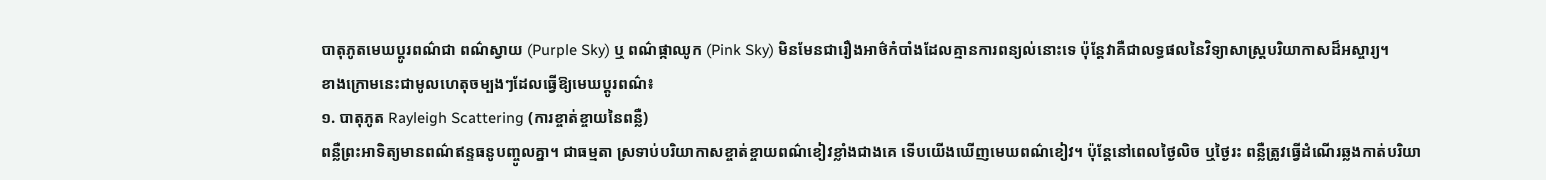បាតុភូតមេឃប្តូរពណ៌ជា ពណ៌ស្វាយ (Purple Sky) ឬ ពណ៌ផ្កាឈូក (Pink Sky) មិនមែនជារឿងអាថ៌កំបាំងដែលគ្មានការពន្យល់នោះទេ ប៉ុន្តែវាគឺជាលទ្ធផលនៃវិទ្យាសាស្ត្របរិយាកាសដ៏អស្ចារ្យ។
ខាងក្រោមនេះជាមូលហេតុចម្បងៗដែលធ្វើឱ្យមេឃប្តូរពណ៌៖
១. បាតុភូត Rayleigh Scattering (ការខ្ចាត់ខ្ចាយនៃពន្លឺ)
ពន្លឺព្រះអាទិត្យមានពណ៌ឥន្ទធនូបញ្ចូលគ្នា។ ជាធម្មតា ស្រទាប់បរិយាកាសខ្ចាត់ខ្ចាយពណ៌ខៀវខ្លាំងជាងគេ ទើបយើងឃើញមេឃពណ៌ខៀវ។ ប៉ុន្តែនៅពេលថ្ងៃលិច ឬថ្ងៃរះ ពន្លឺត្រូវធ្វើដំណើរឆ្លងកាត់បរិយា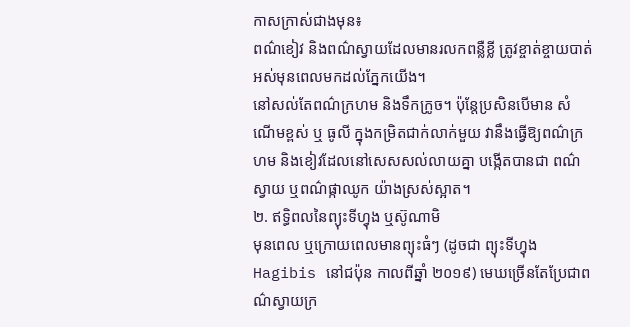កាសក្រាស់ជាងមុន៖
ពណ៌ខៀវ និងពណ៌ស្វាយដែលមានរលកពន្លឺខ្លី ត្រូវខ្ចាត់ខ្ចាយបាត់អស់មុនពេលមកដល់ភ្នែកយើង។
នៅសល់តែពណ៌ក្រហម និងទឹកក្រូច។ ប៉ុន្តែប្រសិនបើមាន សំណើមខ្ពស់ ឬ ធូលី ក្នុងកម្រិតជាក់លាក់មួយ វានឹងធ្វើឱ្យពណ៌ក្រហម និងខៀវដែលនៅសេសសល់លាយគ្នា បង្កើតបានជា ពណ៌ស្វាយ ឬពណ៌ផ្កាឈូក យ៉ាងស្រស់ស្អាត។
២. ឥទ្ធិពលនៃព្យុះទីហ្វុង ឬស៊ូណាមិ
មុនពេល ឬក្រោយពេលមានព្យុះធំៗ (ដូចជា ព្យុះទីហ្វុង Hagibis នៅជប៉ុន កាលពីឆ្នាំ ២០១៩) មេឃច្រើនតែប្រែជាពណ៌ស្វាយក្រ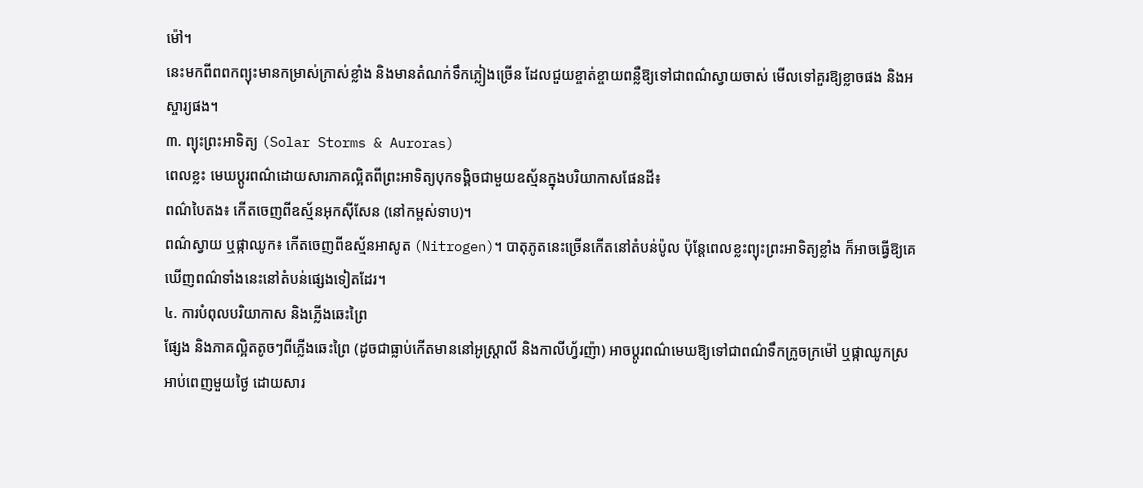ម៉ៅ។
នេះមកពីពពកព្យុះមានកម្រាស់ក្រាស់ខ្លាំង និងមានតំណក់ទឹកភ្លៀងច្រើន ដែលជួយខ្ចាត់ខ្ចាយពន្លឺឱ្យទៅជាពណ៌ស្វាយចាស់ មើលទៅគួរឱ្យខ្លាចផង និងអស្ចារ្យផង។
៣. ព្យុះព្រះអាទិត្យ (Solar Storms & Auroras)
ពេលខ្លះ មេឃប្តូរពណ៌ដោយសារភាគល្អិតពីព្រះអាទិត្យបុកទង្គិចជាមួយឧស្ម័នក្នុងបរិយាកាសផែនដី៖
ពណ៌បៃតង៖ កើតចេញពីឧស្ម័នអុកស៊ីសែន (នៅកម្ពស់ទាប)។
ពណ៌ស្វាយ ឬផ្កាឈូក៖ កើតចេញពីឧស្ម័នអាសូត (Nitrogen)។ បាតុភូតនេះច្រើនកើតនៅតំបន់ប៉ូល ប៉ុន្តែពេលខ្លះព្យុះព្រះអាទិត្យខ្លាំង ក៏អាចធ្វើឱ្យគេឃើញពណ៌ទាំងនេះនៅតំបន់ផ្សេងទៀតដែរ។
៤. ការបំពុលបរិយាកាស និងភ្លើងឆេះព្រៃ
ផ្សែង និងភាគល្អិតតូចៗពីភ្លើងឆេះព្រៃ (ដូចជាធ្លាប់កើតមាននៅអូស្ត្រាលី និងកាលីហ្វ័រញ៉ា) អាចប្តូរពណ៌មេឃឱ្យទៅជាពណ៌ទឹកក្រូចក្រម៉ៅ ឬផ្កាឈូកស្រអាប់ពេញមួយថ្ងៃ ដោយសារ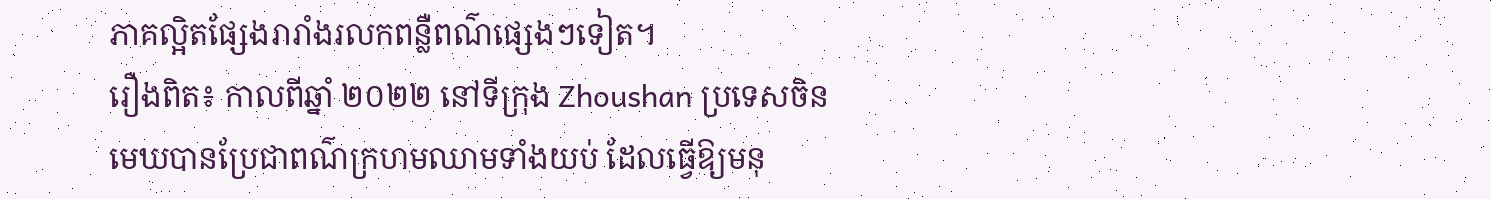ភាគល្អិតផ្សែងរារាំងរលកពន្លឺពណ៌ផ្សេងៗទៀត។
រឿងពិត៖ កាលពីឆ្នាំ ២០២២ នៅទីក្រុង Zhoushan ប្រទេសចិន មេឃបានប្រែជាពណ៌ក្រហមឈាមទាំងយប់ ដែលធ្វើឱ្យមនុ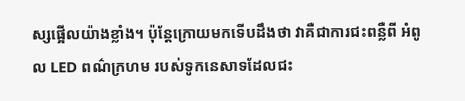ស្សផ្អើលយ៉ាងខ្លាំង។ ប៉ុន្តែក្រោយមកទើបដឹងថា វាគឺជាការជះពន្លឺពី អំពូល LED ពណ៌ក្រហម របស់ទូកនេសាទដែលជះ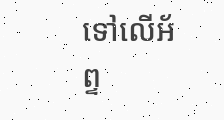ទៅលើអ័ព្ទ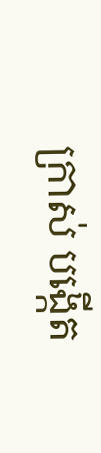ក្រាស់ បង្កើត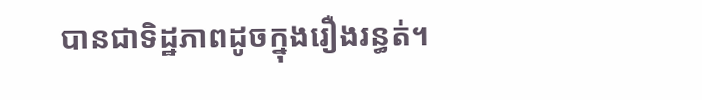បានជាទិដ្ឋភាពដូចក្នុងរឿងរន្ធត់។